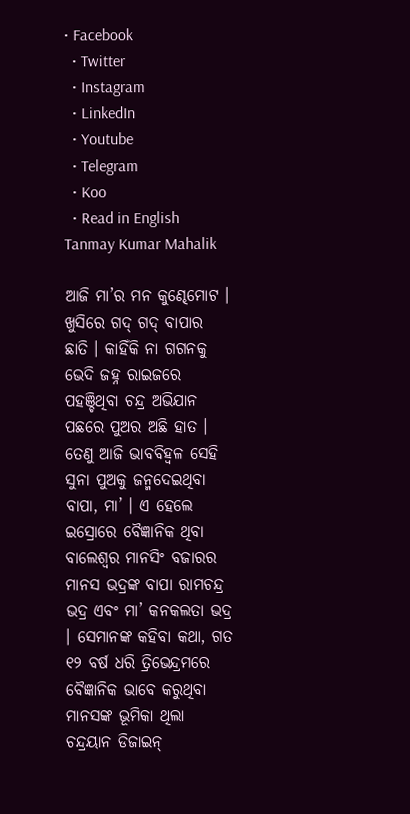• Facebook
  • Twitter
  • Instagram
  • LinkedIn
  • Youtube
  • Telegram
  • Koo
  • Read in English
Tanmay Kumar Mahalik

ଆଜି ମା’ର ମନ କୁଣ୍ଢେମୋଟ । ଖୁସିରେ ଗଦ୍ ଗଦ୍ ବାପାର ଛାତି । କାହିଁକି ନା ଗଗନକୁ ଭେଦି ଜହ୍ନ ରାଇଜରେ ପହଞ୍ଚିଥିବା ଚନ୍ଦ୍ର ଅଭିଯାନ ପଛରେ ପୁଅର ଅଛି ହାତ । ତେଣୁ ଆଜି ଭାବବିହ୍ୱଳ ସେହି ସୁନା ପୁଅକୁ ଜନ୍ମଦେଇଥିବା ବାପା, ମା’ । ଏ ହେଲେ ଇସ୍ରୋରେ ବୈଜ୍ଞାନିକ ଥିବା ବାଲେଶ୍ୱର ମାନସିଂ ବଜାରର ମାନସ ଭଦ୍ରଙ୍କ ବାପା ରାମଚନ୍ଦ୍ର ଭଦ୍ର ଏବଂ ମା’ କନକଲତା ଭଦ୍ର । ସେମାନଙ୍କ କହିବା କଥା, ଗତ ୧୨ ବର୍ଷ ଧରି ତ୍ରିଭେନ୍ଦ୍ରମରେ ବୈଜ୍ଞାନିକ ଭାବେ କରୁଥିବା ମାନସଙ୍କ ଭୂମିକା ଥିଲା ଚନ୍ଦ୍ରୟାନ ଡିଜାଇନ୍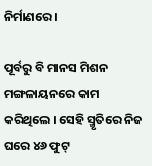ନିର୍ମାଣରେ ।

ପୂର୍ବରୁ ବି ମାନସ ମିଶନ ମଙ୍ଗଳାୟନରେ କାମ କରିଥିଲେ । ସେହି ସ୍ମୃତିରେ ନିଜ ଘରେ ୪୬ ଫୁଟ୍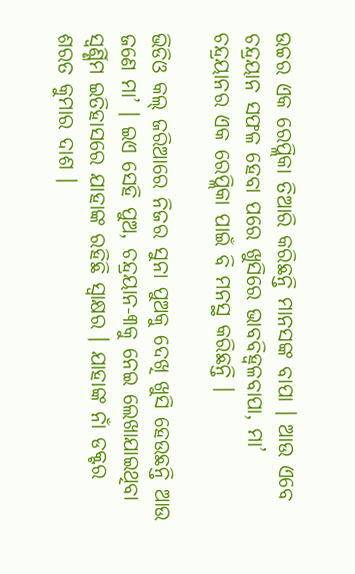ଉଚ୍ଚର ଏକ ରେପ୍ଲିକା ତିଆରି କରିଛନ୍ତି ମାନସଙ୍କ ବାପା । ଆଉ ଏବେ ଚନ୍ଦ୍ରୟାନ ସଫଳ ହେବା ପରେ ଖୁସିରେ ଭାବବିହ୍ୱଳବାପା, ମା’ ଚନ୍ଦ୍ରୟାନର ଏକ ରେପ୍ଲିକା ପାଇଁ ବି ମନସ୍ଥ କରିଛନ୍ତି ।

ଭିଡିଓ କଲ୍ ଜରିଆରେ ନିଜର ସୁନା ପୁଅକୁ ଦେଖି ଖୁସି ହେଉଛନ୍ତି ଆଉ ଜଣେ ମା’ । ଇଏ ସେହି ପୁଅ, ଚନ୍ଦ୍ରୟାନ-୩କୁ ନେଇ ଲେଖାଯାଇଥିବା ସ୍ୱର୍ଣ୍ଣିମ ଇତିହାସରେ ଯାହାଙ୍କ ରହିଛି ସ୍ୱାକ୍ଷର । ଯାହାଙ୍କ ନାଁ ଡକ୍ଟର ଶରତ କୁମାର ଦାଶ ।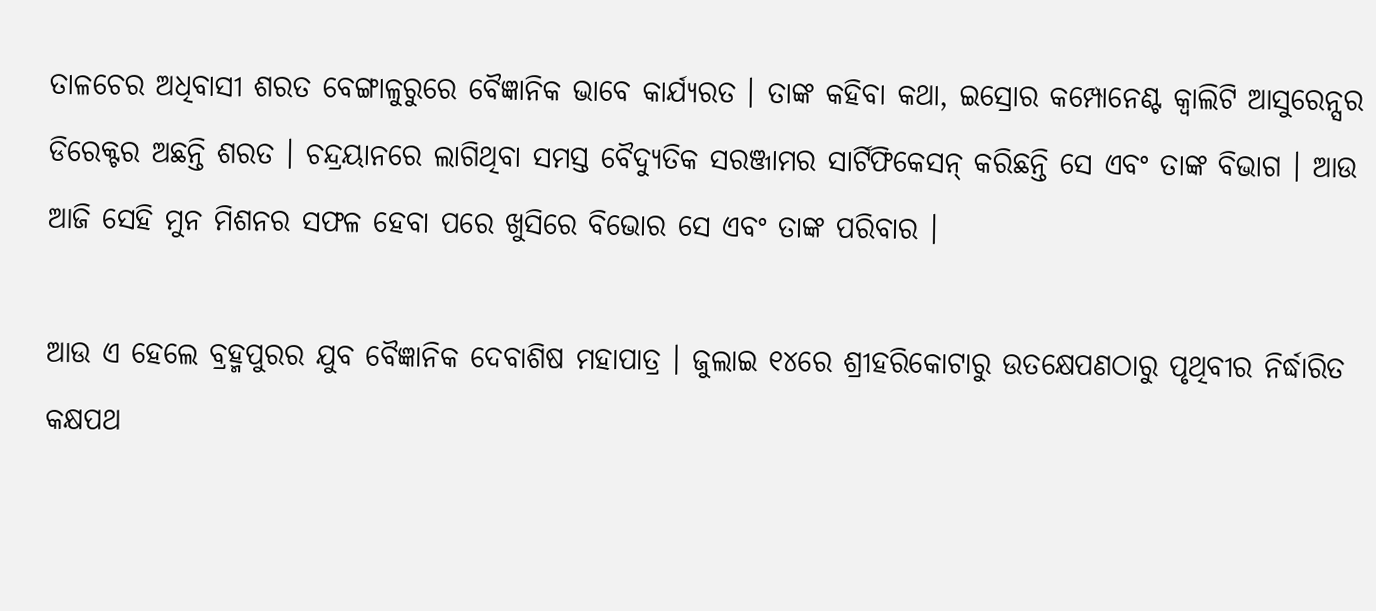ତାଳଚେର ଅଧିବାସୀ ଶରତ ବେଙ୍ଗାଳୁରୁରେ ବୈଜ୍ଞାନିକ ଭାବେ କାର୍ଯ୍ୟରତ । ତାଙ୍କ କହିବା କଥା, ଇସ୍ରୋର କମ୍ପୋନେଣ୍ଟ କ୍ୱାଲିଟି ଆସୁରେନ୍ସର ଡିରେକ୍ଟର ଅଛନ୍ତି ଶରତ । ଚନ୍ଦ୍ରୟାନରେ ଲାଗିଥିବା ସମସ୍ତ ବୈଦ୍ୟୁତିକ ସରଞ୍ଜାମର ସାର୍ଟିଫିକେସନ୍ କରିଛନ୍ତି ସେ ଏବଂ ତାଙ୍କ ବିଭାଗ । ଆଉ ଆଜି ସେହି ମୁନ ମିଶନର ସଫଳ ହେବା ପରେ ଖୁସିରେ ବିଭୋର ସେ ଏବଂ ତାଙ୍କ ପରିବାର ।

ଆଉ ଏ ହେଲେ ବ୍ରହ୍ମପୁରର ଯୁବ ବୈଜ୍ଞାନିକ ଦେବାଶିଷ ମହାପାତ୍ର । ଜୁଲାଇ ୧୪ରେ ଶ୍ରୀହରିକୋଟାରୁ ଉତକ୍ଷେପଣଠାରୁ ପୃଥିବୀର ନିର୍ଦ୍ଧାରିତ କକ୍ଷପଥ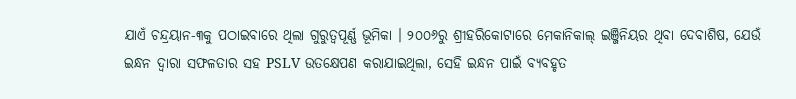ଯାଏଁ ଚନ୍ଦ୍ରୟାନ-୩କୁ ପଠାଇବାରେ ଥିଲା ଗୁରୁତ୍ୱପୂର୍ଣ୍ଣ ଭୂମିକା । ୨୦୦୬ରୁ ଶ୍ରୀହରିକୋଟାରେ ମେକାନିକାଲ୍ ଇଞ୍ଜିନିୟର ଥିବା ଦେବାଶିଷ, ଯେଉଁ ଇନ୍ଧନ ଦ୍ୱାରା ସଫଳତାର ସହ PSLV ଉତକ୍ଷେପଣ କରାଯାଇଥିଲା, ସେହି ଇନ୍ଧନ ପାଇଁ ବ୍ୟବହୃତ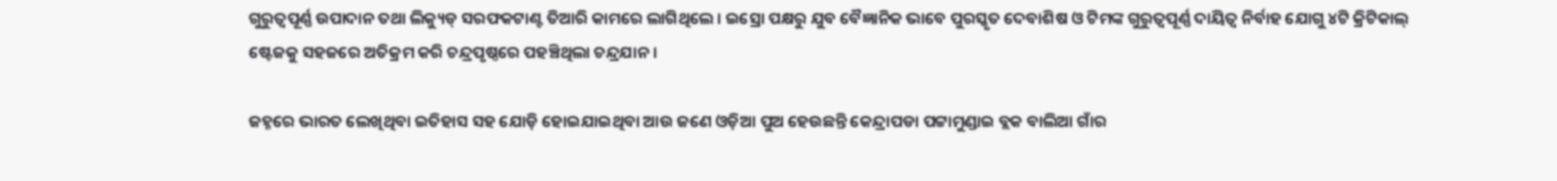ଗୁରୁତ୍ୱପୂର୍ଣ୍ଣ ଉପାଦାନ ତଥା ଲିକ୍ୟୁଡ୍ ସରଫକଟାଣ୍ଟ ତିଆରି କାମରେ ଲାଗିଥିଲେ । ଇସ୍ରୋ ପକ୍ଷରୁ ଯୁବ ବୈଜ୍ଞାନିକ ଭାବେ ପୁରସ୍କୃତ ଦେବାଶିଷ ଓ ଟିମଙ୍କ ଗୁରୁତ୍ୱପୂର୍ଣ୍ଣ ଦାୟିତ୍ୱ ନିର୍ବାହ ଯୋଗୁ ୪ଟି କ୍ରିଟିକାଲ୍ ଷ୍ଟେଜକୁ ସହଜରେ ଅତିକ୍ରମ କରି ଚନ୍ଦ୍ରପୃଷ୍ଠରେ ପହଞ୍ଚିଥିଲା ଚନ୍ଦ୍ରଯାନ ।

ଜହ୍ନରେ ଭାରତ ଲେଖିଥିବା ଇତିହାସ ସହ ଯୋଡ଼ି ହୋଇଯାଇଥିବା ଆଉ ଜଣେ ଓଡ଼ିଆ ପୁଅ ହେଉଛନ୍ତି କେନ୍ଦ୍ରାପଡା ପଟ୍ଟାମୁଣ୍ଡାଇ ବ୍ଲକ ବାଲିଆ ଗାଁର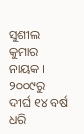ସୁଶୀଲ କୁମାର ନାୟକ । ୨୦୦୯ରୁ ଦୀର୍ଘ ୧୪ ବର୍ଷ ଧରି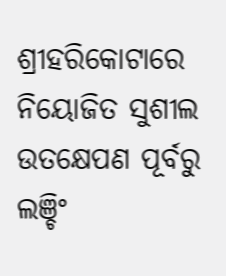ଶ୍ରୀହରିକୋଟାରେ ନିୟୋଜିତ ସୁଶୀଲ ଉତକ୍ଷେପଣ ପୂର୍ବରୁ ଲଞ୍ଚିଂ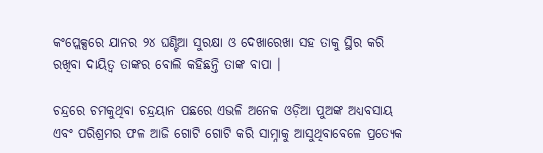କଂପ୍ଲେକ୍ସରେ ଯାନର ୨୪ ଘଣ୍ଟିଆ ସୁରକ୍ଷା ଓ ଦେଖାରେଖା ସହ ତାକୁ ସ୍ଥିର କରି ରଖିବା ଦାୟିତ୍ୱ ତାଙ୍କର ବୋଲି କହିଛନ୍ତି ତାଙ୍କ ବାପା ।

ଚନ୍ଦ୍ରରେ ଚମକୁଥିବା ଚନ୍ଦ୍ରୟାନ ପଛରେ ଏଭଳି ଅନେକ ଓଡ଼ିଆ ପୁଅଙ୍କ ଅଧ୍ୟବସାୟ ଏବଂ ପରିଶ୍ରମର ଫଳ ଆଜି ଗୋଟି ଗୋଟି କରି ସାମ୍ନାକୁ ଆସୁଥିବାବେଳେ ପ୍ରତ୍ୟେକ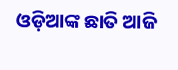ଓଡ଼ିଆଙ୍କ ଛାତି ଆଜି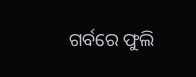ଗର୍ବରେ ଫୁଲି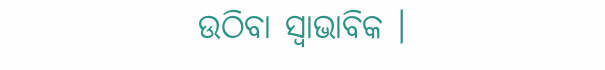ଉଠିବା ସ୍ୱାଭାବିକ ।